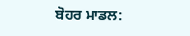ਬੋਹਰ ਮਾਡਲ: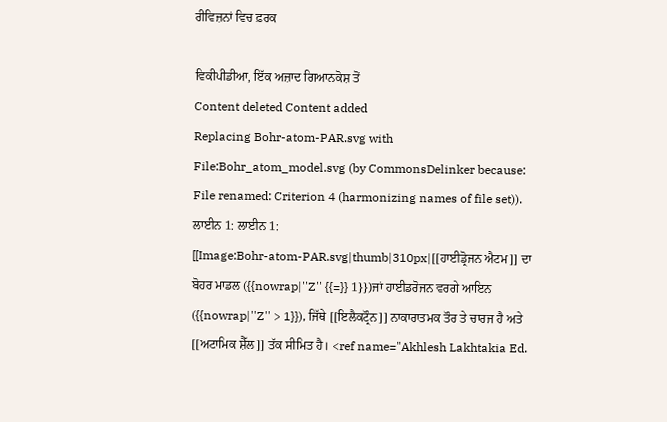ਰੀਵਿਜ਼ਨਾਂ ਵਿਚ ਫ਼ਰਕ

ਵਿਕੀਪੀਡੀਆ, ਇੱਕ ਅਜ਼ਾਦ ਗਿਆਨਕੋਸ਼ ਤੋਂ
Content deleted Content added
Replacing Bohr-atom-PAR.svg with File:Bohr_atom_model.svg (by CommonsDelinker because: File renamed: Criterion 4 (harmonizing names of file set)).
ਲਾਈਨ 1: ਲਾਈਨ 1:
[[Image:Bohr-atom-PAR.svg|thumb|310px|[[ਹਾਈਡ੍ਰੋਜਨ ਐਟਮ]] ਦਾ ਬੋਹਰ ਮਾਡਲ ({{nowrap|''Z'' {{=}} 1}})ਜਾਂ ਹਾਈਡਰੋਜਨ ਵਰਗੇ ਆਇਨ ({{nowrap|''Z'' > 1}}), ਜਿੱਥੇ [[ਇਲੈਕਟ੍ਰੌਨ]] ਨਾਕਾਰਾਤਮਕ ਤੌਰ ਤੇ ਚਾਰਜ ਹੈ ਅਤੇ [[ਅਟਾਮਿਕ ਸ਼ੈੱਲ]] ਤੱਕ ਸੀਮਿਤ ਹੈ। <ref name="Akhlesh Lakhtakia Ed.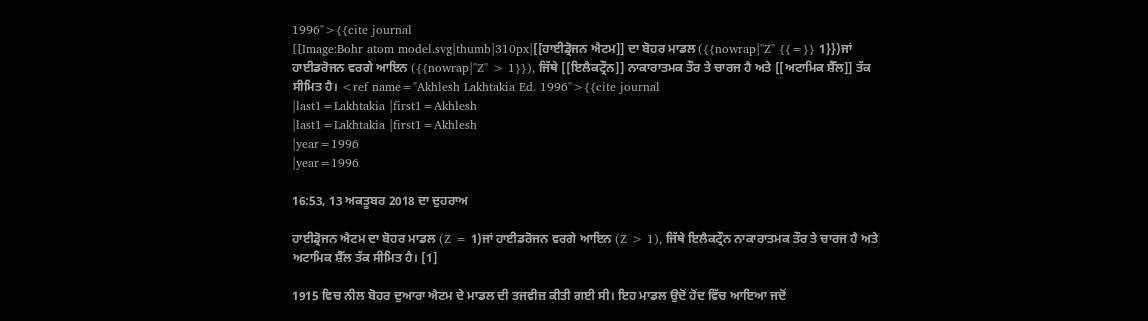1996">{{cite journal
[[Image:Bohr atom model.svg|thumb|310px|[[ਹਾਈਡ੍ਰੋਜਨ ਐਟਮ]] ਦਾ ਬੋਹਰ ਮਾਡਲ ({{nowrap|''Z'' {{=}} 1}})ਜਾਂ ਹਾਈਡਰੋਜਨ ਵਰਗੇ ਆਇਨ ({{nowrap|''Z'' > 1}}), ਜਿੱਥੇ [[ਇਲੈਕਟ੍ਰੌਨ]] ਨਾਕਾਰਾਤਮਕ ਤੌਰ ਤੇ ਚਾਰਜ ਹੈ ਅਤੇ [[ਅਟਾਮਿਕ ਸ਼ੈੱਲ]] ਤੱਕ ਸੀਮਿਤ ਹੈ। <ref name="Akhlesh Lakhtakia Ed. 1996">{{cite journal
|last1=Lakhtakia |first1=Akhlesh
|last1=Lakhtakia |first1=Akhlesh
|year=1996
|year=1996

16:53, 13 ਅਕਤੂਬਰ 2018 ਦਾ ਦੁਹਰਾਅ

ਹਾਈਡ੍ਰੋਜਨ ਐਟਮ ਦਾ ਬੋਹਰ ਮਾਡਲ (Z = 1)ਜਾਂ ਹਾਈਡਰੋਜਨ ਵਰਗੇ ਆਇਨ (Z > 1), ਜਿੱਥੇ ਇਲੈਕਟ੍ਰੌਨ ਨਾਕਾਰਾਤਮਕ ਤੌਰ ਤੇ ਚਾਰਜ ਹੈ ਅਤੇ ਅਟਾਮਿਕ ਸ਼ੈੱਲ ਤੱਕ ਸੀਮਿਤ ਹੈ। [1]

1915 ਵਿਚ ਨੀਲ ਬੋਹਰ ਦੁਆਰਾ ਐਟਮ ਦੇ ਮਾਡਲ ਦੀ ਤਜਵੀਜ਼ ਕੀਤੀ ਗਈ ਸੀ। ਇਹ ਮਾਡਲ ਉਦੋਂ ਹੋਂਦ ਵਿੱਚ ਆਇਆ ਜਦੋਂ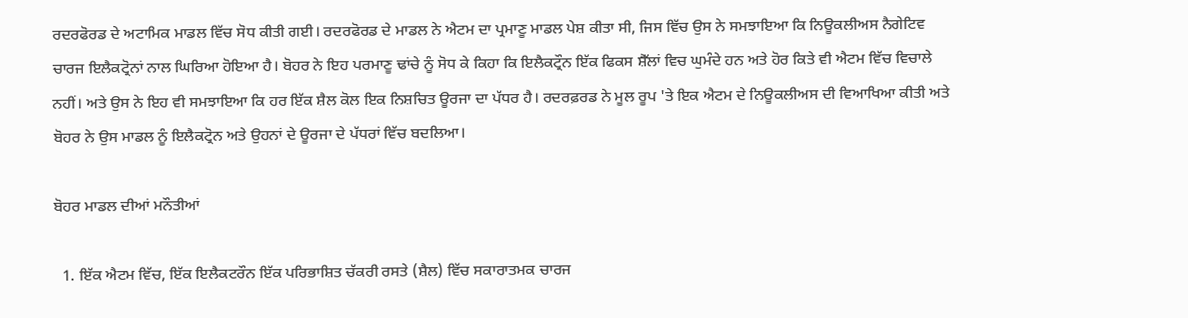ਰਦਰਫੋਰਡ ਦੇ ਅਟਾਮਿਕ ਮਾਡਲ ਵਿੱਚ ਸੋਧ ਕੀਤੀ ਗਈ। ਰਦਰਫੋਰਡ ਦੇ ਮਾਡਲ ਨੇ ਐਟਮ ਦਾ ਪ੍ਰਮਾਣੂ ਮਾਡਲ ਪੇਸ਼ ਕੀਤਾ ਸੀ, ਜਿਸ ਵਿੱਚ ਉਸ ਨੇ ਸਮਝਾਇਆ ਕਿ ਨਿਊਕਲੀਅਸ ਨੈਗੇਟਿਵ ਚਾਰਜ ਇਲੈਕਟ੍ਰੋਨਾਂ ਨਾਲ ਘਿਰਿਆ ਹੋਇਆ ਹੈ। ਬੋਹਰ ਨੇ ਇਹ ਪਰਮਾਣੂ ਢਾਂਚੇ ਨੂੰ ਸੋਧ ਕੇ ਕਿਹਾ ਕਿ ਇਲੈਕਟ੍ਰੌਨ ਇੱਕ ਫਿਕਸ ਸ਼ੈੱਲਾਂ ਵਿਚ ਘੁਮੰਦੇ ਹਨ ਅਤੇ ਹੋਰ ਕਿਤੇ ਵੀ ਐਟਮ ਵਿੱਚ ਵਿਚਾਲੇ ਨਹੀਂ। ਅਤੇ ਉਸ ਨੇ ਇਹ ਵੀ ਸਮਝਾਇਆ ਕਿ ਹਰ ਇੱਕ ਸ਼ੈਲ ਕੋਲ ਇਕ ਨਿਸ਼ਚਿਤ ਊਰਜਾ ਦਾ ਪੱਧਰ ਹੈ। ਰਦਰਫ਼ਰਡ ਨੇ ਮੂਲ ਰੂਪ 'ਤੇ ਇਕ ਐਟਮ ਦੇ ਨਿਊਕਲੀਅਸ ਦੀ ਵਿਆਖਿਆ ਕੀਤੀ ਅਤੇ ਬੋਹਰ ਨੇ ਉਸ ਮਾਡਲ ਨੂੰ ਇਲੈਕਟ੍ਰੋਨ ਅਤੇ ਉਹਨਾਂ ਦੇ ਊਰਜਾ ਦੇ ਪੱਧਰਾਂ ਵਿੱਚ ਬਦਲਿਆ।

ਬੋਹਰ ਮਾਡਲ ਦੀਆਂ ਮਨੌਤੀਆਂ

  1. ਇੱਕ ਐਟਮ ਵਿੱਚ, ਇੱਕ ਇਲੈਕਟਰੌਨ ਇੱਕ ਪਰਿਭਾਸ਼ਿਤ ਚੱਕਰੀ ਰਸਤੇ (ਸ਼ੈਲ) ਵਿੱਚ ਸਕਾਰਾਤਮਕ ਚਾਰਜ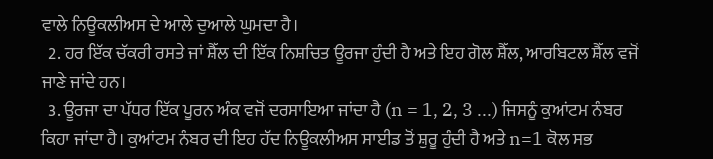ਵਾਲੇ ਨਿਊਕਲੀਅਸ ਦੇ ਆਲੇ ਦੁਆਲੇ ਘੁਮਦਾ ਹੈ।
  2. ਹਰ ਇੱਕ ਚੱਕਰੀ ਰਸਤੇ ਜਾਂ ਸ਼ੈੱਲ ਦੀ ਇੱਕ ਨਿਸ਼ਚਿਤ ਊਰਜਾ ਹੁੰਦੀ ਹੈ ਅਤੇ ਇਹ ਗੋਲ ਸ਼ੈੱਲ, ਆਰਬਿਟਲ ਸ਼ੈੱਲ ਵਜੋਂ ਜਾਣੇ ਜਾਂਦੇ ਹਨ।
  3. ਊਰਜਾ ਦਾ ਪੱਧਰ ਇੱਕ ਪੂਰਨ ਅੰਕ ਵਜੋਂ ਦਰਸਾਇਆ ਜਾਂਦਾ ਹੈ (n = 1, 2, 3 ...) ਜਿਸਨੂੰ ਕੁਆਂਟਮ ਨੰਬਰ ਕਿਹਾ ਜਾਂਦਾ ਹੈ। ਕੁਆਂਟਮ ਨੰਬਰ ਦੀ ਇਹ ਹੱਦ ਨਿਊਕਲੀਅਸ ਸਾਈਡ ਤੋਂ ਸ਼ੁਰੂ ਹੁੰਦੀ ਹੈ ਅਤੇ n=1 ਕੋਲ ਸਭ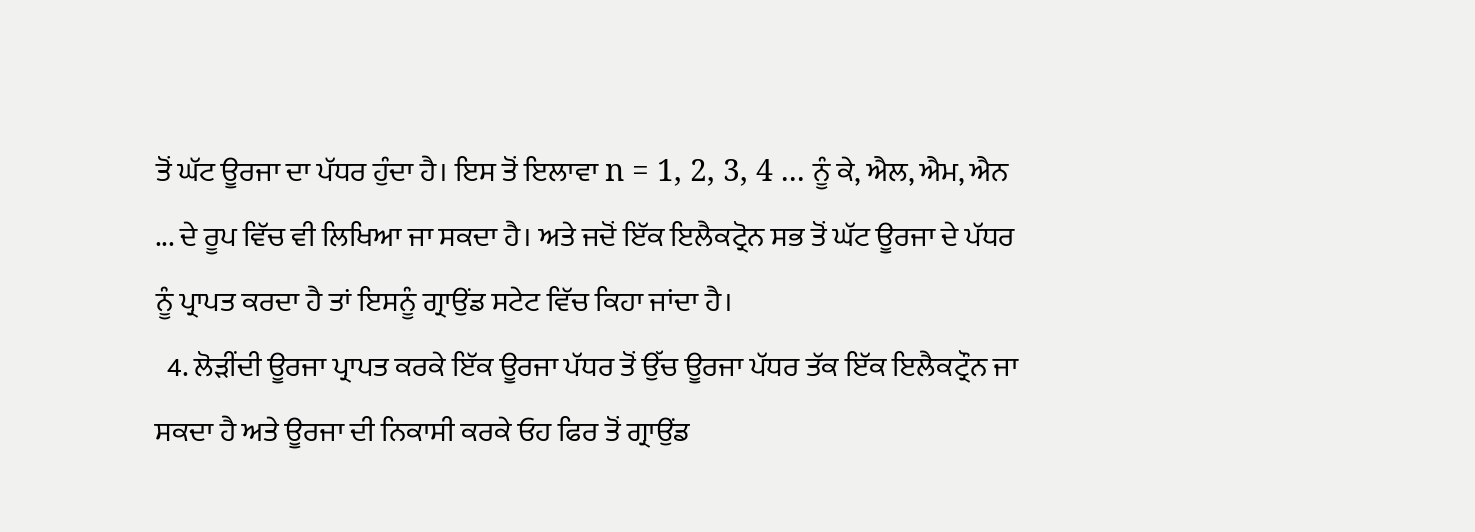ਤੋਂ ਘੱਟ ਊਰਜਾ ਦਾ ਪੱਧਰ ਹੁੰਦਾ ਹੈ। ਇਸ ਤੋਂ ਇਲਾਵਾ n = 1, 2, 3, 4 ... ਨੂੰ ਕੇ, ਐਲ, ਐਮ, ਐਨ ... ਦੇ ਰੂਪ ਵਿੱਚ ਵੀ ਲਿਖਿਆ ਜਾ ਸਕਦਾ ਹੈ। ਅਤੇ ਜਦੋਂ ਇੱਕ ਇਲੈਕਟ੍ਰੋਨ ਸਭ ਤੋਂ ਘੱਟ ਊਰਜਾ ਦੇ ਪੱਧਰ ਨੂੰ ਪ੍ਰਾਪਤ ਕਰਦਾ ਹੈ ਤਾਂ ਇਸਨੂੰ ਗ੍ਰਾਉਂਡ ਸਟੇਟ ਵਿੱਚ ਕਿਹਾ ਜਾਂਦਾ ਹੈ।
  4. ਲੋੜੀਂਦੀ ਊਰਜਾ ਪ੍ਰਾਪਤ ਕਰਕੇ ਇੱਕ ਊਰਜਾ ਪੱਧਰ ਤੋਂ ਉੱਚ ਊਰਜਾ ਪੱਧਰ ਤੱਕ ਇੱਕ ਇਲੈਕਟ੍ਰੌਨ ਜਾ ਸਕਦਾ ਹੈ ਅਤੇ ਊਰਜਾ ਦੀ ਨਿਕਾਸੀ ਕਰਕੇ ਓਹ ਫਿਰ ਤੋਂ ਗ੍ਰਾਉਂਡ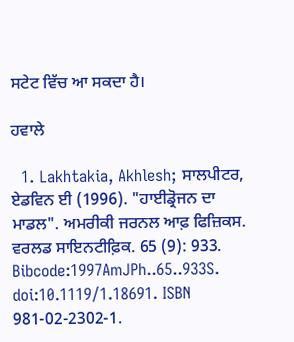ਸਟੇਟ ਵਿੱਚ ਆ ਸਕਦਾ ਹੈ।

ਹਵਾਲੇ

  1. Lakhtakia, Akhlesh; ਸਾਲਪੀਟਰ, ਏਡਵਿਨ ਈ (1996). "ਹਾਈਡ੍ਰੋਜਨ ਦਾ ਮਾਡਲ". ਅਮਰੀਕੀ ਜਰਨਲ ਆਫ਼ ਫਿਜ਼ਿਕਸ. ਵਰਲਡ ਸਾਇਨਟੀਫ਼ਿਕ. 65 (9): 933. Bibcode:1997AmJPh..65..933S. doi:10.1119/1.18691. ISBN 981-02-2302-1.